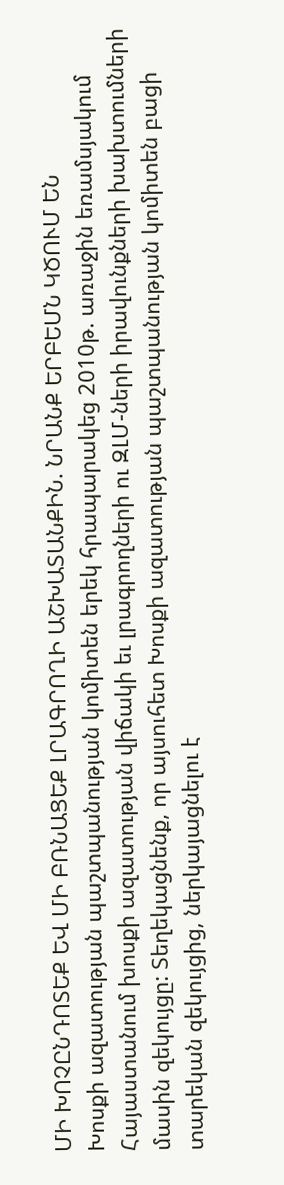ՄԻ ԽՈՉԸՆԴՈՏԵՔ ԵՎ ՄԻ ԲՌՆԱՑԵՔ ԼՐԱԳՐՈՂԻ ԱՇԽԱՏԱՆՔԻՆ. ՆՐԱՆՔ ԵՐԲԵՄՆ ԿԾՈՒՄ ԵՆ
Խոսքի ազատության պաշտպանության կոմիտեն երեկ հրապարակեց 2010թ. առաջին եռամսյակում Հայաստանում խոսքի ազատության վիճակի եւ լրագրողների ու ԶԼՄ-ների իրավունքների խախտումների մասին զեկույցը: Տեղեկացնենք, որ այսուհետ Խոսքի ազատության պաշտպանության կոմիտեն բացի տարեկան զեկույցից, ներկայացնելու է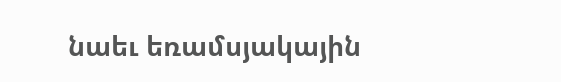նաեւ եռամսյակային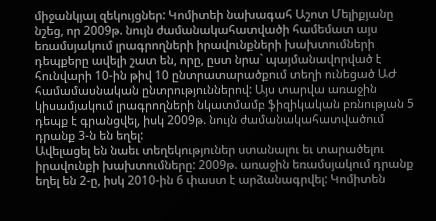միջանկյալ զեկույցներ: Կոմիտեի նախագահ Աշոտ Մելիքյանը նշեց, որ 2009թ. նույն ժամանակահատվածի համեմատ այս եռամսյակում լրագրողների իրավունքների խախտումների դեպքերը ավելի շատ են, որը, ըստ նրա` պայմանավորված է հունվարի 10-ին թիվ 10 ընտրատարածքում տեղի ունեցած ԱԺ համամասնական ընտրություններով: Այս տարվա առաջին կիսամյակում լրագրողների նկատմամբ ֆիզիկական բռնության 5 դեպք է գրանցվել, իսկ 2009թ. նույն ժամանակահատվածում դրանք 3-ն են եղել:
Ավելացել են նաեւ տեղեկություներ ստանալու եւ տարածելու իրավունքի խախտումները: 2009թ. առաջին եռամսյակում դրանք եղել են 2-ը, իսկ 2010-ին 6 փաստ է արձանագրվել: Կոմիտեն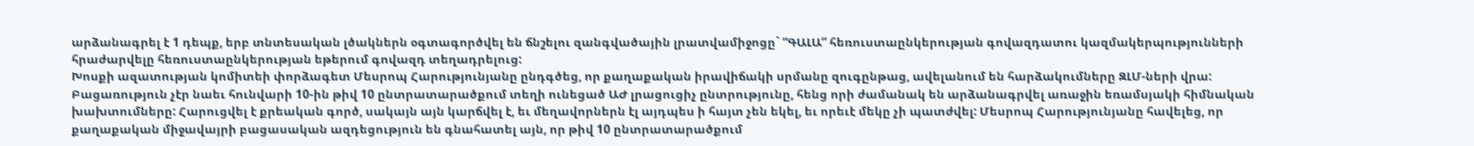արձանագրել է 1 դեպք, երբ տնտեսական լծակներն օգտագործվել են ճնշելու զանգվածային լրատվամիջոցը` “ԳԱԼԱ” հեռուստաընկերության գովազդատու կազմակերպությունների հրաժարվելը հեռուստաընկերության եթերում գովազդ տեղադրելուց:
Խոսքի ազատության կոմիտեի փորձագետ Մեսրոպ Հարությունյանը ընդգծեց, որ քաղաքական իրավիճակի սրմանը զուգընթաց, ավելանում են հարձակումները ԶԼՄ-ների վրա: Բացառություն չէր նաեւ հունվարի 10-ին թիվ 10 ընտրատարածքում տեղի ունեցած ԱԺ լրացուցիչ ընտրությունը, հենց որի ժամանակ են արձանագրվել առաջին եռամսյակի հիմնական խախտումները: Հարուցվել է քրեական գործ, սակայն այն կարճվել է, եւ մեղավորներն էլ այդպես ի հայտ չեն եկել, եւ որեւէ մեկը չի պատժվել: Մեսրոպ Հարությունյանը հավելեց, որ քաղաքական միջավայրի բացասական ազդեցություն են գնահատել այն, որ թիվ 10 ընտրատարածքում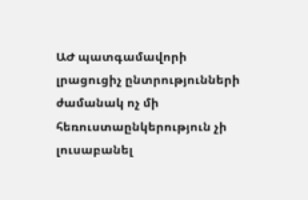ԱԺ պատգամավորի լրացուցիչ ընտրությունների ժամանակ ոչ մի հեռուստաընկերություն չի լուսաբանել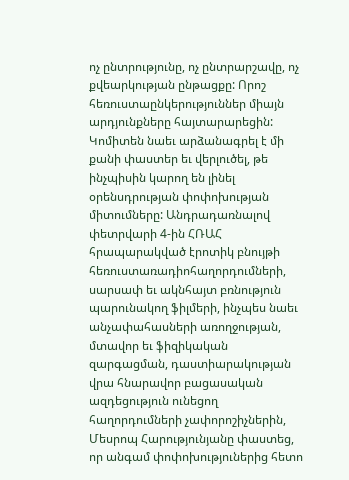ոչ ընտրությունը, ոչ ընտրարշավը, ոչ քվեարկության ընթացքը: Որոշ հեռուստաընկերություններ միայն արդյունքները հայտարարեցին:
Կոմիտեն նաեւ արձանագրել է մի քանի փաստեր եւ վերլուծել, թե ինչպիսին կարող են լինել օրենսդրության փոփոխության միտումները: Անդրադառնալով փետրվարի 4-ին ՀՌԱՀ հրապարակված էրոտիկ բնույթի հեռուստառադիոհաղորդումների, սարսափ եւ ակնհայտ բռնություն պարունակող ֆիլմերի, ինչպես նաեւ անչափահասների առողջության, մտավոր եւ ֆիզիկական զարգացման, դաստիարակության վրա հնարավոր բացասական ազդեցություն ունեցող հաղորդումների չափորոշիչներին, Մեսրոպ Հարությունյանը փաստեց, որ անգամ փոփոխություներից հետո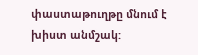փաստաթուղթը մնում է խիստ անմշակ: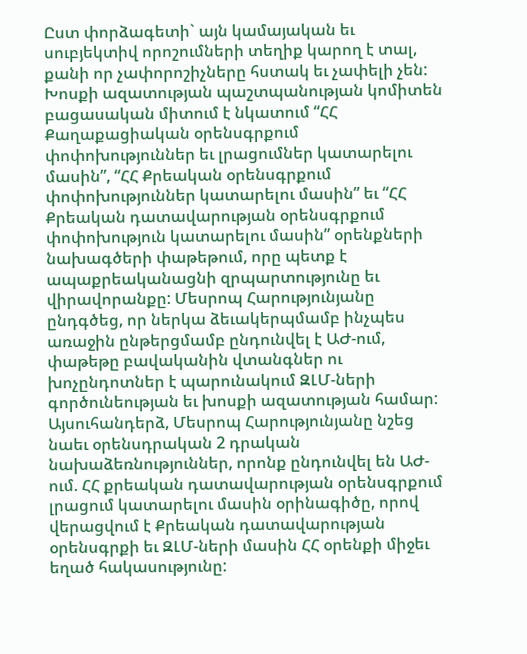Ըստ փորձագետի` այն կամայական եւ սուբյեկտիվ որոշումների տեղիք կարող է տալ, քանի որ չափորոշիչները հստակ եւ չափելի չեն:
Խոսքի ազատության պաշտպանության կոմիտեն բացասական միտում է նկատում “ՀՀ Քաղաքացիական օրենսգրքում փոփոխություններ եւ լրացումներ կատարելու մասին”, “ՀՀ Քրեական օրենսգրքում փոփոխություններ կատարելու մասին” եւ “ՀՀ Քրեական դատավարության օրենսգրքում փոփոխություն կատարելու մասին” օրենքների նախագծերի փաթեթում, որը պետք է ապաքրեականացնի զրպարտությունը եւ վիրավորանքը: Մեսրոպ Հարությունյանը ընդգծեց, որ ներկա ձեւակերպմամբ ինչպես առաջին ընթերցմամբ ընդունվել է ԱԺ-ում, փաթեթը բավականին վտանգներ ու խոչընդոտներ է պարունակում ԶԼՄ-ների գործունեության եւ խոսքի ազատության համար:
Այսուհանդերձ, Մեսրոպ Հարությունյանը նշեց նաեւ օրենսդրական 2 դրական նախաձեռնություններ, որոնք ընդունվել են ԱԺ-ում. ՀՀ քրեական դատավարության օրենսգրքում լրացում կատարելու մասին օրինագիծը, որով վերացվում է Քրեական դատավարության օրենսգրքի եւ ԶԼՄ-ների մասին ՀՀ օրենքի միջեւ եղած հակասությունը: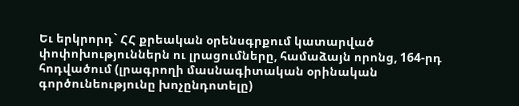Եւ երկրորդ` ՀՀ քրեական օրենսգրքում կատարված փոփոխություններն ու լրացումները, համաձայն որոնց, 164-րդ հոդվածում (լրագրողի մասնագիտական օրինական գործունեությունը խոչընդոտելը)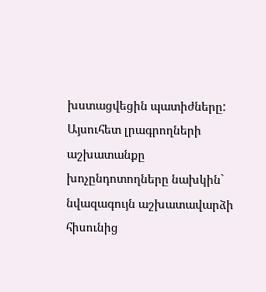խստացվեցին պատիժները: Այսուհետ լրագրողների աշխատանքը խոչընդոտողները նախկին` նվազագույն աշխատավարձի հիսունից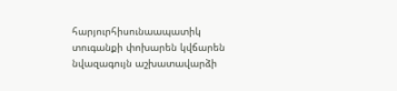հարյուրհիսունաապատիկ տուգանքի փոխարեն կվճարեն նվազագույն աշխատավարձի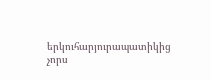երկուհարյուրապատիկից չորս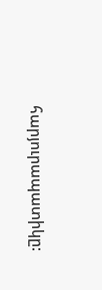հարյուրապատիկը: